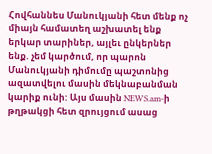Հովհաննես Մանուկյանի հետ մենք ոչ միայն համատեղ աշխատել ենք երկար տարիներ, այլեւ ընկերներ ենք. չեմ կարծում, որ պարոն Մանուկյանի դիմումը պաշտոնից ազատվելու մասին մեկնաբանման կարիք ունի: Այս մասին NEWS.am-ի թղթակցի հետ զրույցում ասաց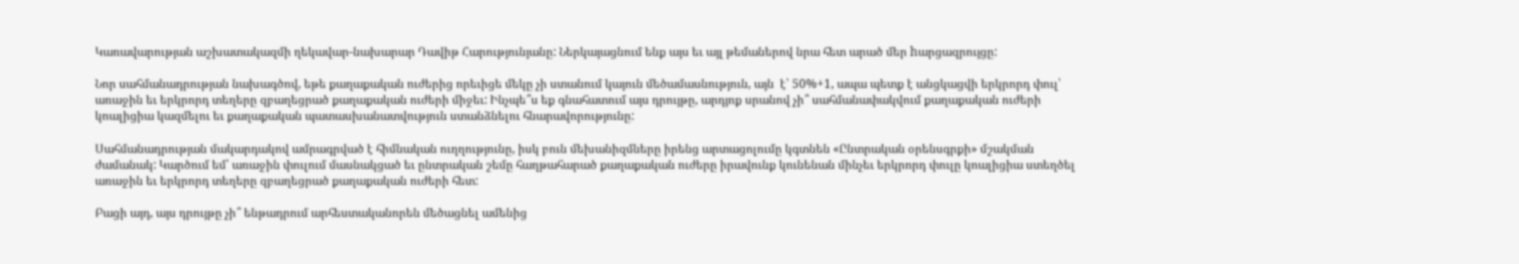Կառավարության աշխատակազմի ղեկավար-նախարար Դավիթ Հարությունյանը: Ներկայացնում ենք այս եւ այլ թեմաներով նրա հետ արած մեր hարցազրույցը:

Նոր սահմանադրության նախագծով, եթե քաղաքական ուժերից որեւիցե մեկը չի ստանում կայուն մեծամասնություն, այն  է՝ 50%+1, ապա պետք է անցկացվի երկրորդ փուլ՝ առաջին եւ երկրորդ տեղերը զբաղեցրած քաղաքական ուժերի միջեւ: Ինչպե՞ս եք գնահատում այս դրույթը, արդյոք սրանով չի՞ սահմանափակվում քաղաքական ուժերի կոալիցիա կազմելու եւ քաղաքական պատասխանատվություն ստանձնելու հնարավորությունը:

Սահմանադրության մակարդակով ամրագրված է հիմնական ուղղությունը, իսկ բուն մեխանիզմները իրենց արտացոլումը կգտնեն «Ընտրական օրենսգրքի» մշակման ժամանակ: Կարծում եմ՝ առաջին փուլում մասնակցած եւ ընտրական շեմը հաղթահարած քաղաքական ուժերը իրավունք կունենան մինչեւ երկրորդ փուլը կոալիցիա ստեղծել առաջին եւ երկրորդ տեղերը զբաղեցրած քաղաքական ուժերի հետ:

Բացի այդ, այս դրույթը չի՞ ենթադրում արհեստականորեն մեծացնել ամենից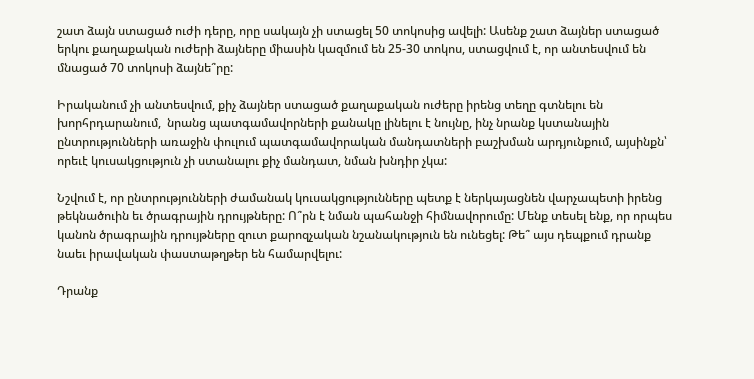շատ ձայն ստացած ուժի դերը, որը սակայն չի ստացել 50 տոկոսից ավելի: Ասենք շատ ձայներ ստացած երկու քաղաքական ուժերի ձայները միասին կազմում են 25-30 տոկոս, ստացվում է, որ անտեսվում են մնացած 70 տոկոսի ձայնե՞րը:

Իրականում չի անտեսվում, քիչ ձայներ ստացած քաղաքական ուժերը իրենց տեղը գտնելու են խորհրդարանում,  նրանց պատգամավորների քանակը լինելու է նույնը, ինչ նրանք կստանային ընտրությունների առաջին փուլում պատգամավորական մանդատների բաշխման արդյունքում, այսինքն՝ որեւէ կուսակցություն չի ստանալու քիչ մանդատ, նման խնդիր չկա:

Նշվում է, որ ընտրությունների ժամանակ կուսակցությունները պետք է ներկայացնեն վարչապետի իրենց թեկնածուին եւ ծրագրային դրույթները: Ո՞րն է նման պահանջի հիմնավորումը: Մենք տեսել ենք, որ որպես կանոն ծրագրային դրույթները զուտ քարոզչական նշանակություն են ունեցել: Թե՞ այս դեպքում դրանք նաեւ իրավական փաստաթղթեր են համարվելու:

Դրանք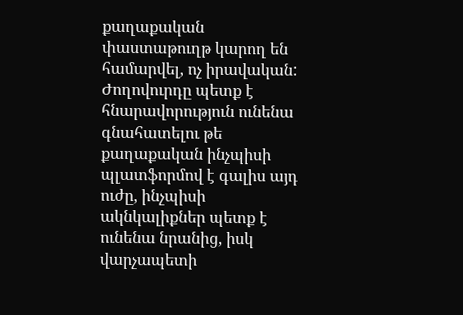քաղաքական փաստաթուղթ կարող են համարվել, ոչ իրավական: Ժողովուրդը պետք է հնարավորություն ունենա գնահատելու թե քաղաքական ինչպիսի պլատֆորմով է գալիս այդ ուժը, ինչպիսի ակնկալիքներ պետք է ունենա նրանից, իսկ վարչապետի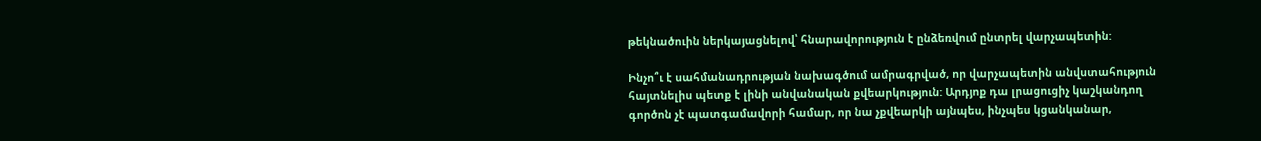թեկնածուին ներկայացնելով՝ հնարավորություն է ընձեռվում ընտրել վարչապետին:

Ինչո՞ւ է սահմանադրության նախագծում ամրագրված, որ վարչապետին անվստահություն հայտնելիս պետք է լինի անվանական քվեարկություն: Արդյոք դա լրացուցիչ կաշկանդող գործոն չէ պատգամավորի համար, որ նա չքվեարկի այնպես, ինչպես կցանկանար,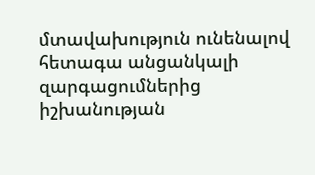մտավախություն ունենալով հետագա անցանկալի զարգացումներից իշխանության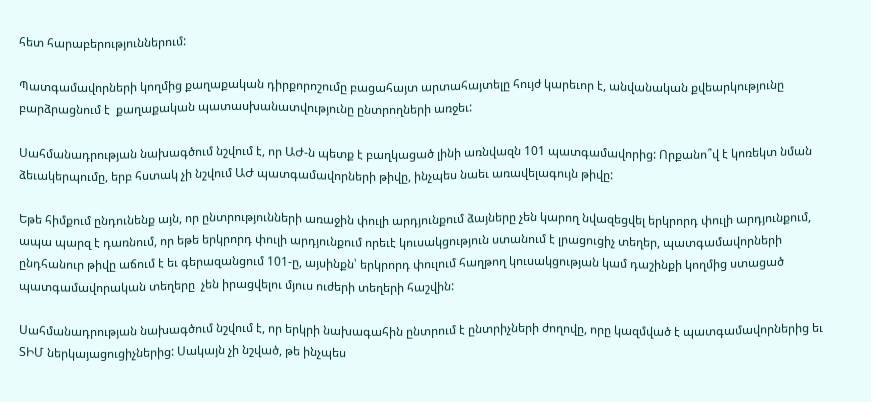հետ հարաբերություններում:

Պատգամավորների կողմից քաղաքական դիրքորոշումը բացահայտ արտահայտելը հույժ կարեւոր է, անվանական քվեարկությունը բարձրացնում է  քաղաքական պատասխանատվությունը ընտրողների առջեւ:

Սահմանադրության նախագծում նշվում է, որ ԱԺ-ն պետք է բաղկացած լինի առնվազն 101 պատգամավորից: Որքանո՞վ է կոռեկտ նման ձեւակերպումը, երբ հստակ չի նշվում ԱԺ պատգամավորների թիվը, ինչպես նաեւ առավելագույն թիվը:

Եթե հիմքում ընդունենք այն, որ ընտրությունների առաջին փուլի արդյունքում ձայները չեն կարող նվազեցվել երկրորդ փուլի արդյունքում, ապա պարզ է դառնում, որ եթե երկրորդ փուլի արդյունքում որեւէ կուսակցություն ստանում է լրացուցիչ տեղեր, պատգամավորների ընդհանուր թիվը աճում է եւ գերազանցում 101-ը, այսինքն՝ երկրորդ փուլում հաղթող կուսակցության կամ դաշինքի կողմից ստացած  պատգամավորական տեղերը  չեն իրացվելու մյուս ուժերի տեղերի հաշվին:

Սահմանադրության նախագծում նշվում է, որ երկրի նախագահին ընտրում է ընտրիչների ժողովը, որը կազմված է պատգամավորներից եւ ՏԻՄ ներկայացուցիչներից: Սակայն չի նշված, թե ինչպես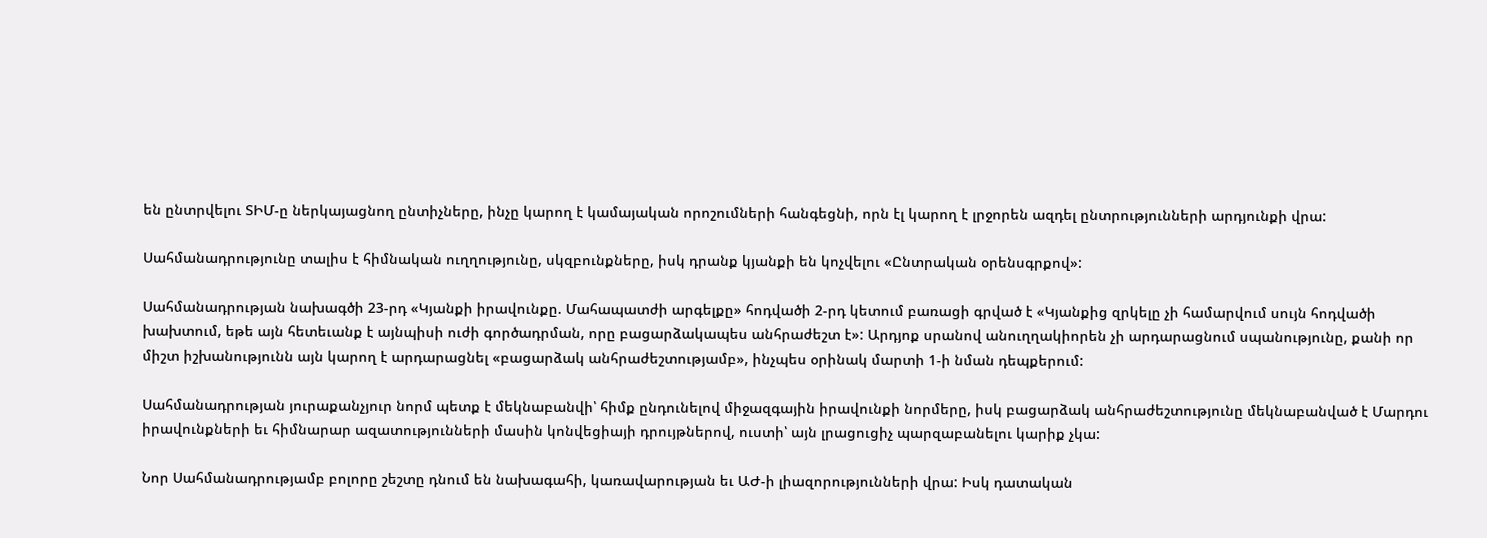են ընտրվելու ՏԻՄ-ը ներկայացնող ընտիչները, ինչը կարող է կամայական որոշումների հանգեցնի, որն էլ կարող է լրջորեն ազդել ընտրությունների արդյունքի վրա:

Սահմանադրությունը տալիս է հիմնական ուղղությունը, սկզբունքները, իսկ դրանք կյանքի են կոչվելու «Ընտրական օրենսգրքով»:

Սահմանադրության նախագծի 23-րդ «Կյանքի իրավունքը. Մահապատժի արգելքը» հոդվածի 2-րդ կետում բառացի գրված է «Կյանքից զրկելը չի համարվում սույն հոդվածի խախտում, եթե այն հետեւանք է այնպիսի ուժի գործադրման, որը բացարձակապես անհրաժեշտ է»: Արդյոք սրանով անուղղակիորեն չի արդարացնում սպանությունը, քանի որ միշտ իշխանությունն այն կարող է արդարացնել «բացարձակ անհրաժեշտությամբ», ինչպես օրինակ մարտի 1-ի նման դեպքերում:

Սահմանադրության յուրաքանչյուր նորմ պետք է մեկնաբանվի՝ հիմք ընդունելով միջազգային իրավունքի նորմերը, իսկ բացարձակ անհրաժեշտությունը մեկնաբանված է Մարդու իրավունքների եւ հիմնարար ազատությունների մասին կոնվեցիայի դրույթներով, ուստի՝ այն լրացուցիչ պարզաբանելու կարիք չկա:

Նոր Սահմանադրությամբ բոլորը շեշտը դնում են նախագահի, կառավարության եւ ԱԺ-ի լիազորությունների վրա: Իսկ դատական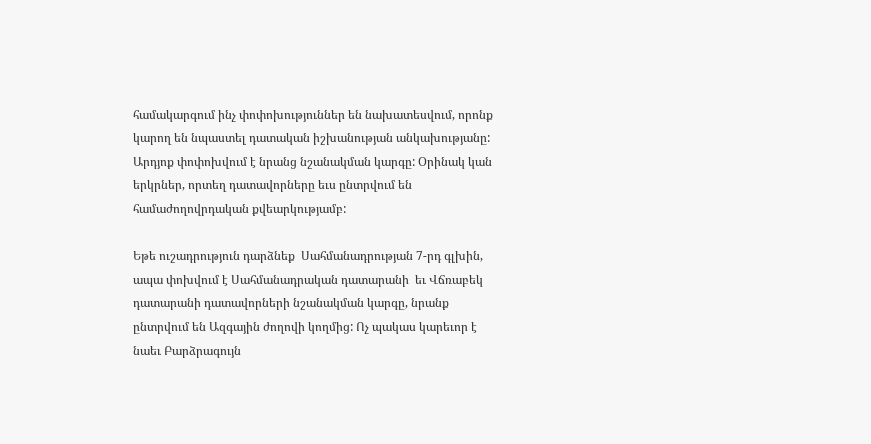համակարգում ինչ փոփոխություններ են նախատեսվում, որոնք կարող են նպաստել դատական իշխանության անկախությանը: Արդյոք փոփոխվում է նրանց նշանակման կարգը: Օրինակ կան երկրներ, որտեղ դատավորները եւս ընտրվում են համաժողովրդական քվեարկությամբ:

Եթե ուշադրություն դարձնեք  Սահմանադրության 7-րդ գլխին, ապա փոխվում է Սահմանադրական դատարանի  եւ Վճռաբեկ դատարանի դատավորների նշանակման կարգը, նրանք ընտրվում են Ազգային ժողովի կողմից: Ոչ պակաս կարեւոր է նաեւ Բարձրագույն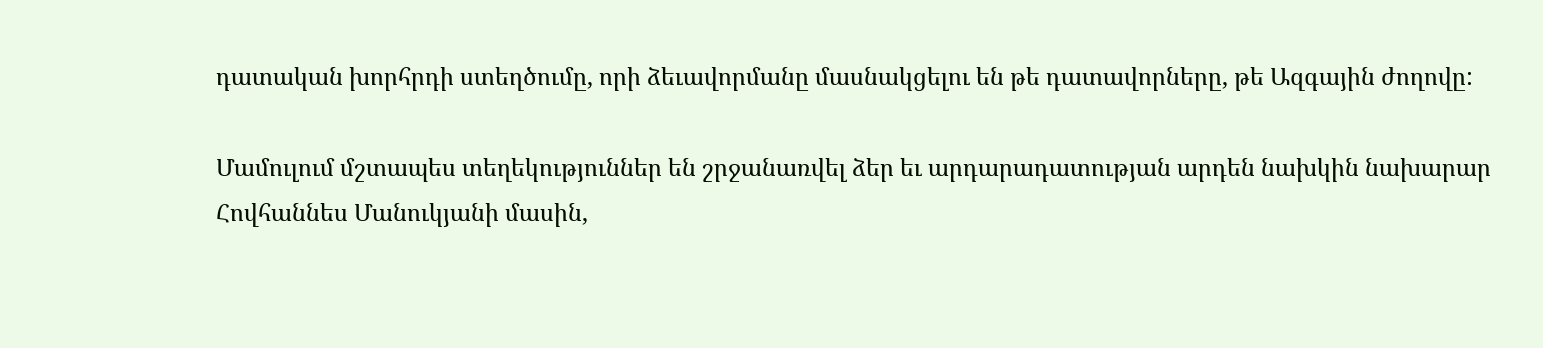դատական խորհրդի ստեղծումը, որի ձեւավորմանը մասնակցելու են թե դատավորները, թե Ազգային ժողովը:

Մամուլում մշտապես տեղեկություններ են շրջանառվել ձեր եւ արդարադատության արդեն նախկին նախարար Հովհաննես Մանուկյանի մասին,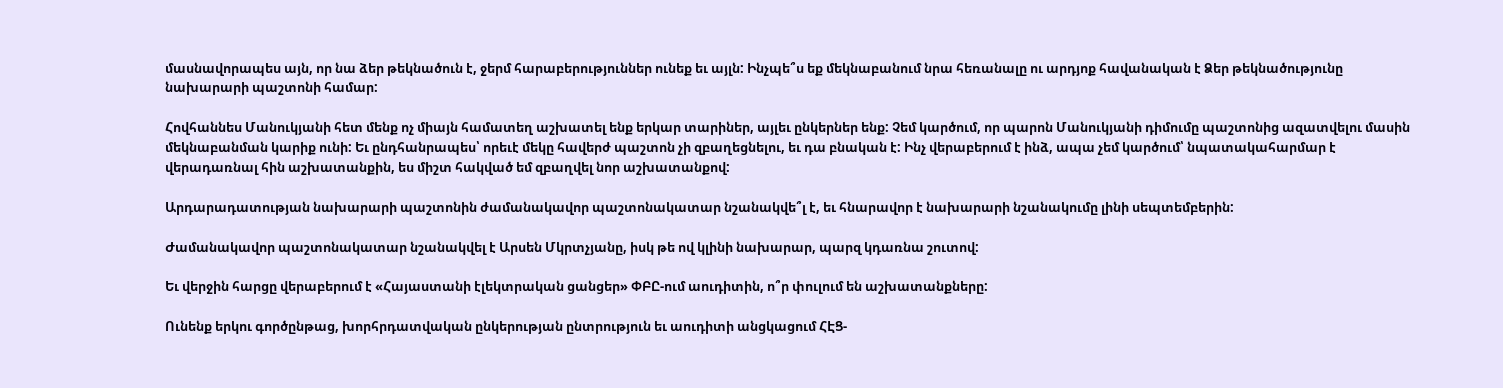մասնավորապես այն, որ նա ձեր թեկնածուն է, ջերմ հարաբերություններ ունեք եւ այլն: Ինչպե՞ս եք մեկնաբանում նրա հեռանալը ու արդյոք հավանական է Ձեր թեկնածությունը նախարարի պաշտոնի համար:

Հովհաննես Մանուկյանի հետ մենք ոչ միայն համատեղ աշխատել ենք երկար տարիներ, այլեւ ընկերներ ենք: Չեմ կարծում, որ պարոն Մանուկյանի դիմումը պաշտոնից ազատվելու մասին մեկնաբանման կարիք ունի: Եւ ընդհանրապես՝ որեւէ մեկը հավերժ պաշտոն չի զբաղեցնելու, եւ դա բնական է: Ինչ վերաբերում է ինձ, ապա չեմ կարծում՝ նպատակահարմար է վերադառնալ հին աշխատանքին, ես միշտ հակված եմ զբաղվել նոր աշխատանքով:

Արդարադատության նախարարի պաշտոնին ժամանակավոր պաշտոնակատար նշանակվե՞լ է, եւ հնարավոր է նախարարի նշանակումը լինի սեպտեմբերին:

Ժամանակավոր պաշտոնակատար նշանակվել է Արսեն Մկրտչյանը, իսկ թե ով կլինի նախարար, պարզ կդառնա շուտով:

Եւ վերջին հարցը վերաբերում է «Հայաստանի էլեկտրական ցանցեր» ՓԲԸ-ում աուդիտին, ո՞ր փուլում են աշխատանքները:

Ունենք երկու գործընթաց, խորհրդատվական ընկերության ընտրություն եւ աուդիտի անցկացում ՀԷՑ-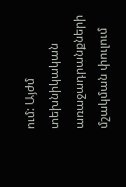ում: Այժմ տեխնիկական առաջադրանքների մշակման փուլում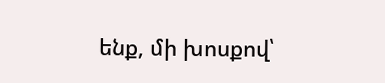ենք, մի խոսքով՝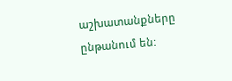աշխատանքները ընթանում են: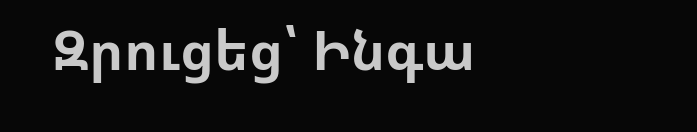Զրուցեց՝ Ինգա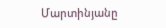Մարտինյանը